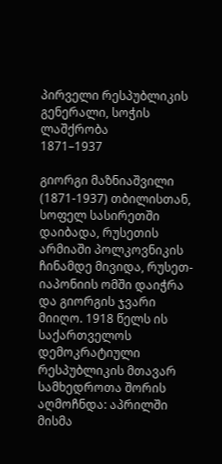პირველი რესპუბლიკის გენერალი, სოჭის ლაშქრობა
1871–1937

გიორგი მაზნიაშვილი (1871-1937) თბილისთან, სოფელ სასირეთში დაიბადა, რუსეთის არმიაში პოლკოვნიკის ჩინამდე მივიდა, რუსეთ-იაპონიის ომში დაიჭრა და გიორგის ჯვარი მიიღო. 1918 წელს ის საქართველოს დემოკრატიული რესპუბლიკის მთავარ სამხედროთა შორის აღმოჩნდა: აპრილში მისმა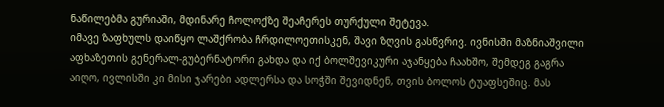ნაწილებმა გურიაში, მდინარე ჩოლოქზე შეაჩერეს თურქული შეტევა.
იმავე ზაფხულს დაიწყო ლაშქრობა ჩრდილოეთისკენ, შავი ზღვის გასწვრივ. ივნისში მაზნიაშვილი აფხაზეთის გენერალ-გუბერნატორი გახდა და იქ ბოლშევიკური აჯანყება ჩაახშო, შემდეგ გაგრა აიღო, ივლისში კი მისი ჯარები ადლერსა და სოჭში შევიდნენ, თვის ბოლოს ტუაფსეშიც. მას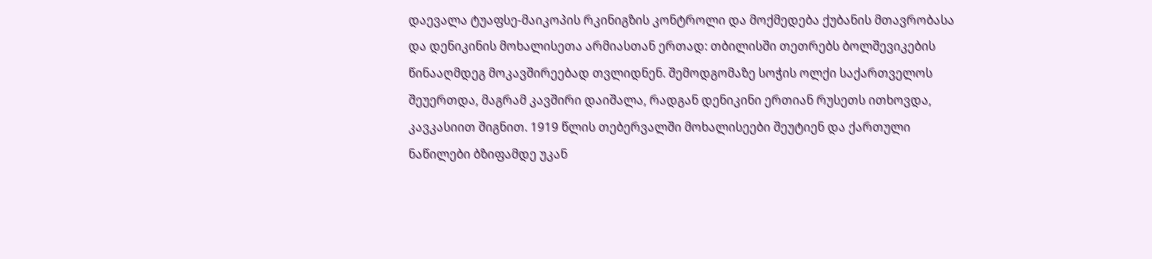დაევალა ტუაფსე-მაიკოპის რკინიგზის კონტროლი და მოქმედება ქუბანის მთავრობასა და დენიკინის მოხალისეთა არმიასთან ერთად: თბილისში თეთრებს ბოლშევიკების წინააღმდეგ მოკავშირეებად თვლიდნენ. შემოდგომაზე სოჭის ოლქი საქართველოს შეუერთდა, მაგრამ კავშირი დაიშალა, რადგან დენიკინი ერთიან რუსეთს ითხოვდა, კავკასიით შიგნით. 1919 წლის თებერვალში მოხალისეები შეუტიენ და ქართული ნაწილები ბზიფამდე უკან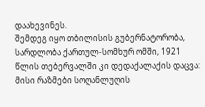დაახევინეს.
შემდეგ იყო თბილისის გუბერნატორობა, სარდლობა ქართულ-სომხურ ომში, 1921 წლის თებერვალში კი დედაქალაქის დაცვა: მისი რაზმები სოღანლუღის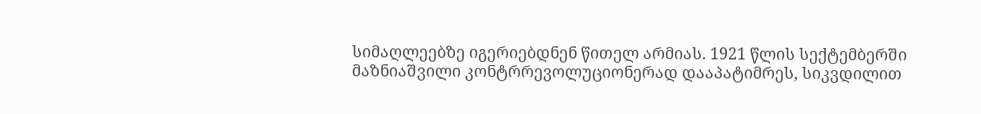სიმაღლეებზე იგერიებდნენ წითელ არმიას. 1921 წლის სექტემბერში მაზნიაშვილი კონტრრევოლუციონერად დააპატიმრეს, სიკვდილით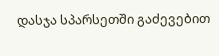დასჯა სპარსეთში გაძევებით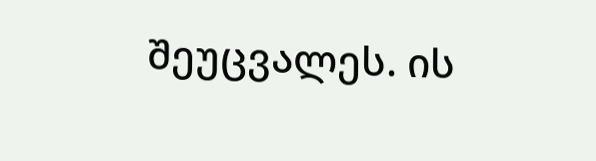შეუცვალეს. ის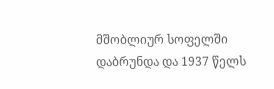მშობლიურ სოფელში დაბრუნდა და 1937 წელს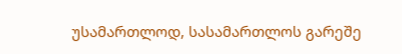უსამართლოდ, სასამართლოს გარეშე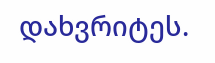დახვრიტეს.